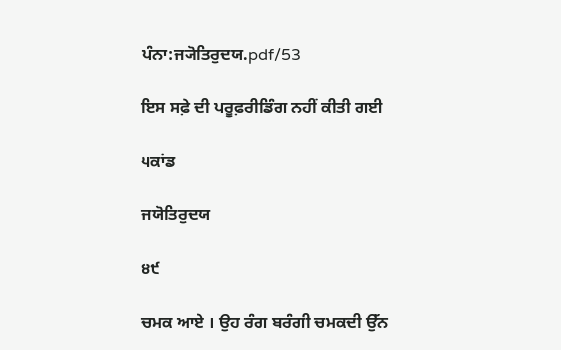ਪੰਨਾ:ਜ੍ਯੋਤਿਰੁਦਯ.pdf/53

ਇਸ ਸਫ਼ੇ ਦੀ ਪਰੂਫ਼ਰੀਡਿੰਗ ਨਹੀਂ ਕੀਤੀ ਗਈ

੫ਕਾਂਡ

ਜਯੋਤਿਰੁਦਯ

੪੯

ਚਮਕ ਆਏ । ਉਹ ਰੰਗ ਬਰੰਗੀ ਚਮਕਦੀ ਉੱਨ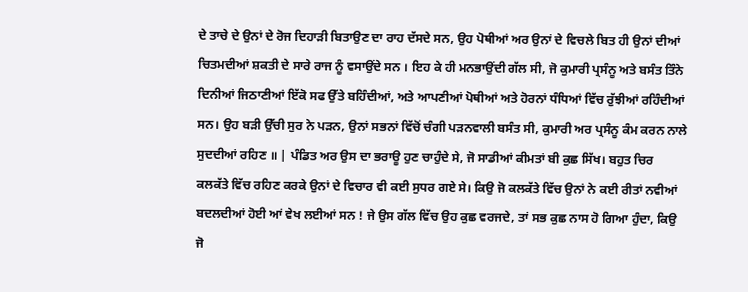ਦੇ ਤਾਚੇ ਦੇ ਉਨਾਂ ਦੇ ਰੋਜ ਦਿਹਾੜੀ ਬਿਤਾਉਣ ਦਾ ਰਾਹ ਦੱਸਦੇ ਸਨ, ਉਹ ਪੋਥੀਆਂ ਅਰ ਉਨਾਂ ਦੇ ਵਿਚਲੇ ਬਿਤ ਹੀ ਉਨਾਂ ਦੀਆਂ ਚਿਤਮਦੀਆਂ ਸ਼ਕਤੀ ਦੇ ਸਾਰੇ ਰਾਜ ਨੂੰ ਵਸਾਉਂਦੇ ਸਨ । ਇਹ ਕੇ ਹੀ ਮਨਭਾਉਂਦੀ ਗੱਲ ਸੀ, ਜੋ ਕੁਮਾਰੀ ਪ੍ਰਸੰਨੂ ਅਤੇ ਬਸੰਤ ਤਿੰਨੇ ਦਿਨੀਆਂ ਜਿਠਾਣੀਆਂ ਇੱਕੋ ਸਫ ਉੱਤੇ ਬਹਿੰਦੀਆਂ, ਅਤੇ ਆਪਣੀਆਂ ਪੋਥੀਆਂ ਅਤੇ ਹੋਰਨਾਂ ਧੰਧਿਆਂ ਵਿੱਚ ਰੁੱਝੀਆਂ ਰਹਿੰਦੀਆਂ ਸਨ। ਉਹ ਬੜੀ ਉੱਚੀ ਸੁਰ ਨੇ ਪੜਨ, ਉਨਾਂ ਸਭਨਾਂ ਵਿੱਚੋਂ ਚੰਗੀ ਪੜਨਵਾਲੀ ਬਸੰਤ ਸੀ, ਕੁਮਾਰੀ ਅਰ ਪ੍ਰਸੰਨੂ ਕੰਮ ਕਰਨ ਨਾਲੇ ਸੁਦਦੀਆਂ ਰਹਿਣ ॥ | ਪੰਡਿਤ ਅਰ ਉਸ ਦਾ ਭਰਾਊ ਹੁਣ ਚਾਹੁੰਦੇ ਸੇ, ਜੋ ਸਾਡੀਆਂ ਕੀਮਤਾਂ ਬੀ ਕੁਛ ਸਿੱਖ। ਬਹੁਤ ਚਿਰ ਕਲਕੱਤੇ ਵਿੱਚ ਰਹਿਣ ਕਰਕੇ ਉਨਾਂ ਦੇ ਵਿਚਾਰ ਵੀ ਕਈ ਸੁਧਰ ਗਏ ਸੇ। ਕਿਉ ਜੋ ਕਲਕੱਤੇ ਵਿੱਚ ਉਨਾਂ ਨੇ ਕਈ ਰੀਤਾਂ ਨਵੀਆਂ ਬਦਲਦੀਆਂ ਹੋਈ ਆਂ ਵੇਖ ਲਈਆਂ ਸਨ ! ਜੇ ਉਸ ਗੱਲ ਵਿੱਚ ਉਹ ਕੁਛ ਵਰਜਦੇ, ਤਾਂ ਸਭ ਕੁਛ ਨਾਸ ਹੋ ਗਿਆ ਹੁੰਦਾ, ਕਿਉ ਜੋ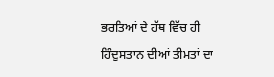ਭਰਤਿਆਂ ਦੇ ਹੱਥ ਵਿੱਚ ਹੀ ਹਿੰਦੁਸਤਾਨ ਦੀਆਂ ਤੀਮਤਾਂ ਦਾ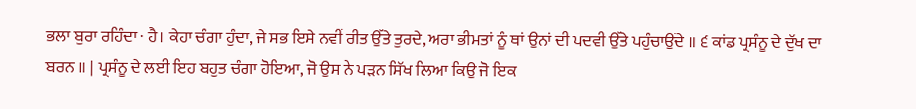ਭਲਾ ਬੁਰਾ ਰਹਿੰਦਾ · ਹੈ। ਕੇਹਾ ਚੰਗਾ ਹੁੰਦਾ, ਜੇ ਸਭ ਇਸੇ ਨਵੀਂ ਰੀਤ ਉੱਤੇ ਤੁਰਦੇ, ਅਰਾ ਭੀਮਤਾਂ ਨੂੰ ਥਾਂ ਉਨਾਂ ਦੀ ਪਦਵੀ ਉੱਤੇ ਪਹੁੰਚਾਉਂਦੇ ॥ ੬ ਕਾਂਡ ਪ੍ਰਸੰਨੂ ਦੇ ਦੁੱਖ ਦਾ ਬਰਨ ॥ | ਪ੍ਰਸੰਨੂ ਦੇ ਲਈ ਇਹ ਬਹੁਤ ਚੰਗਾ ਹੋਇਆ, ਜੋ ਉਸ ਨੇ ਪੜਨ ਸਿੱਖ ਲਿਆ ਕਿਉ ਜੋ ਇਕ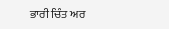ਭਾਰੀ ਚਿੰਤ ਅਰ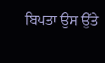ਬਿਪਤਾ ਉਸ ਉੱਤੇ